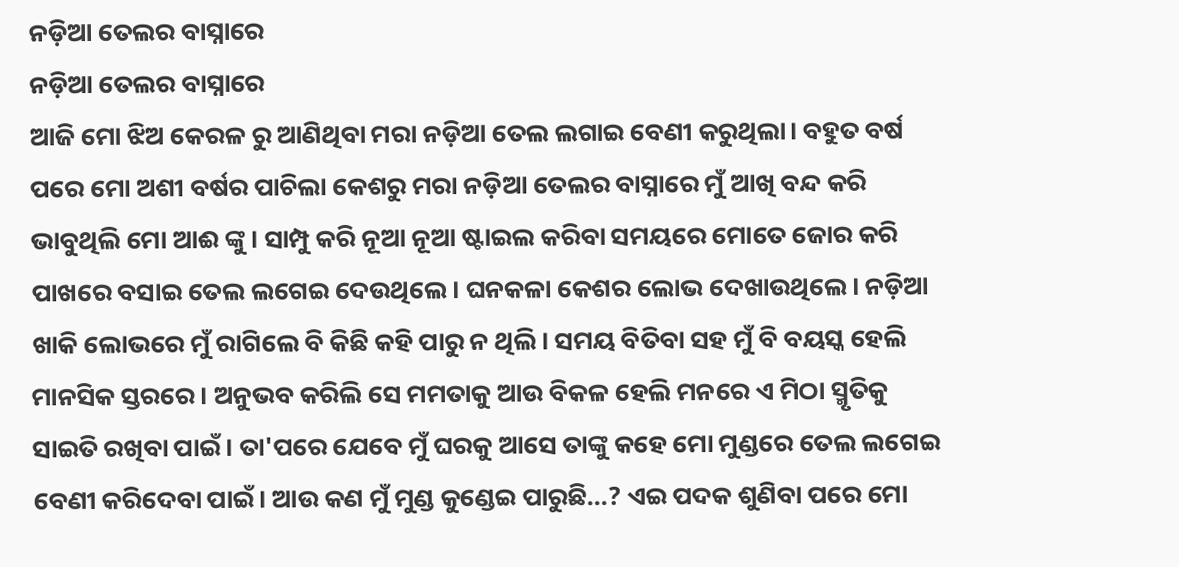ନଡ଼ିଆ ତେଲର ବାସ୍ନାରେ
ନଡ଼ିଆ ତେଲର ବାସ୍ନାରେ
ଆଜି ମୋ ଝିଅ କେରଳ ରୁ ଆଣିଥିବା ମରା ନଡ଼ିଆ ତେଲ ଲଗାଇ ବେଣୀ କରୁଥିଲା। ବହୁତ ବର୍ଷ ପରେ ମୋ ଅଶୀ ବର୍ଷର ପାଚିଲା କେଶରୁ ମରା ନଡ଼ିଆ ତେଲର ବାସ୍ନାରେ ମୁଁ ଆଖି ବନ୍ଦ କରି ଭାବୁଥିଲି ମୋ ଆଈ ଙ୍କୁ। ସାମ୍ପୁ କରି ନୂଆ ନୂଆ ଷ୍ଟାଇଲ କରିବା ସମୟରେ ମୋତେ ଜୋର କରି ପାଖରେ ବସାଇ ତେଲ ଲଗେଇ ଦେଉଥିଲେ। ଘନକଳା କେଶର ଲୋଭ ଦେଖାଉଥିଲେ। ନଡ଼ିଆ ଖାକି ଲୋଭରେ ମୁଁ ରାଗିଲେ ବି କିଛି କହି ପାରୁ ନ ଥିଲି। ସମୟ ବିତିବା ସହ ମୁଁ ବି ବୟସ୍କ ହେଲି ମାନସିକ ସ୍ତରରେ । ଅନୁଭବ କରିଲି ସେ ମମତାକୁ ଆଉ ବିକଳ ହେଲି ମନରେ ଏ ମିଠା ସ୍ମୃତିକୁ ସାଇତି ରଖିବା ପାଇଁ। ତା'ପରେ ଯେବେ ମୁଁ ଘରକୁ ଆସେ ତାଙ୍କୁ କହେ ମୋ ମୁଣ୍ଡରେ ତେଲ ଲଗେଇ ବେଣୀ କରିଦେବା ପାଇଁ। ଆଉ କଣ ମୁଁ ମୁଣ୍ଡ କୁଣ୍ଡେଇ ପାରୁଛି...? ଏଇ ପଦକ ଶୁଣିବା ପରେ ମୋ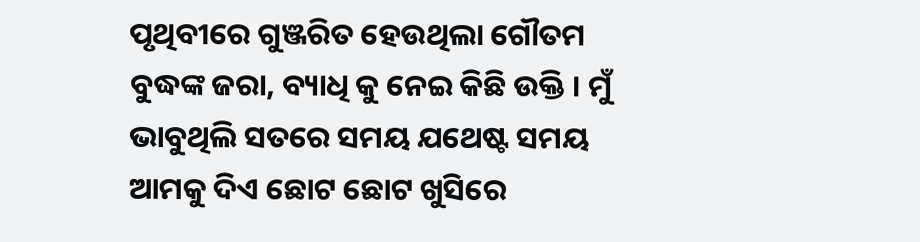ପୃଥିବୀରେ ଗୁଞ୍ଜରିତ ହେଉଥିଲା ଗୌତମ ବୁଦ୍ଧଙ୍କ ଜରା, ବ୍ୟାଧି କୁ ନେଇ କିଛି ଉକ୍ତି । ମୁଁ ଭାବୁଥିଲି ସତରେ ସମୟ ଯଥେଷ୍ଟ ସମୟ ଆମକୁ ଦିଏ ଛୋଟ ଛୋଟ ଖୁସିରେ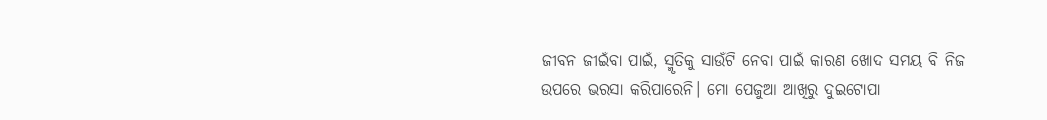ଜୀବନ ଜୀଇଁବା ପାଇଁ, ସ୍ମୃତିକୁ ସାଉଁଟି ନେବା ପାଇଁ କାରଣ ଖୋଦ ସମୟ ବି ନିଜ ଉପରେ ଭରସା କରିପାରେନି। ମୋ ପେଜୁଆ ଆଖିରୁ ଦୁଇଟୋପା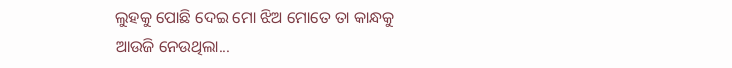ଲୁହକୁ ପୋଛି ଦେଇ ମୋ ଝିଅ ମୋତେ ତା କାନ୍ଧକୁ ଆଉଜି ନେଉଥିଲା...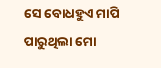ସେ ବୋଧହୁଏ ମାପି ପାରୁଥିଲା ମୋ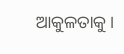ଆକୁଳତାକୁ ।